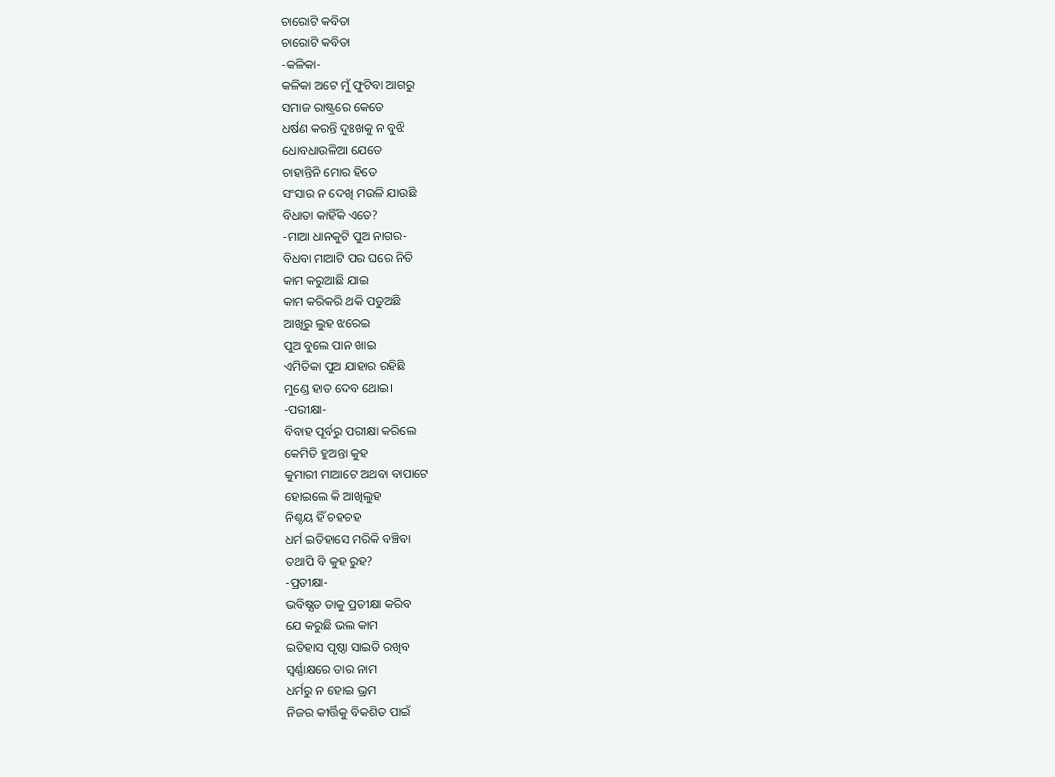ଚାରୋଟି କବିତା
ଚାରୋଟି କବିତା
-କଳିକା-
କଳିକା ଅଟେ ମୁଁ ଫୁଟିବା ଆଗରୁ
ସମାଜ ରାଷ୍ଟ୍ରରେ କେତେ
ଧର୍ଷଣ କରନ୍ତି ଦୁଃଖକୁ ନ ବୁଝି
ଧୋବଧାଉଳିଆ ଯେତେ
ଚାହାନ୍ତିନି ମୋର ହିତେ
ସଂସାର ନ ଦେଖି ମଉଳି ଯାଉଛି
ବିଧାତା କାହିଁକି ଏତେ?
-ମାଆ ଧାନକୁଟି ପୁଅ ନାଗର-
ବିଧବା ମାଆଟି ପର ଘରେ ନିତି
କାମ କରୁଆଛି ଯାଇ
କାମ କରିକରି ଥକି ପଡୁଅଛି
ଆଖିରୁ ଲୁହ ଝରେଇ
ପୁଅ ବୁଲେ ପାନ ଖାଇ
ଏମିତିକା ପୁଅ ଯାହାର ରହିଛି
ମୁଣ୍ଡେ ହାତ ଦେବ ଥୋଇ।
-ପରୀକ୍ଷା-
ବିବାହ ପୂର୍ବରୁ ପରୀକ୍ଷା କରିଲେ
କେମିତି ହୁଅନ୍ତା କୁହ
କୁମାରୀ ମାଆଟେ ଅଥବା ବାପାଟେ
ହୋଇଲେ କି ଆଖିଲୁହ
ନିଶ୍ଚୟ ହିଁ ଚହଚହ
ଧର୍ମ ଇତିହାସେ ମରିକି ବଞ୍ଚିବା
ତଥାପି ବି କୁହ ରୁହ?
-ପ୍ରତୀକ୍ଷା-
ଭବିଷ୍ଯତ ତାକୁ ପ୍ରତୀକ୍ଷା କରିବ
ଯେ କରୁଛି ଭଲ କାମ
ଇତିହାସ ପୃଷ୍ଠା ସାଇତି ରଖିବ
ସ୍ବର୍ଣ୍ଣାକ୍ଷରେ ତାର ନାମ
ଧର୍ମରୁ ନ ହୋଇ ଭ୍ରମ
ନିଜର କୀର୍ତ୍ତିକୁ ବିକଶିତ ପାଇଁ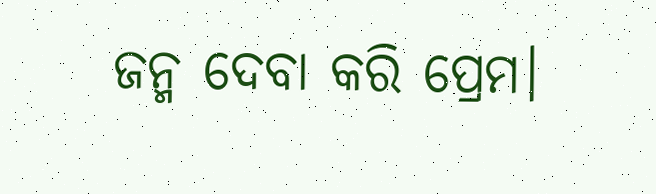ଜନ୍ମ ଦେବା କରି ପ୍ରେମ।